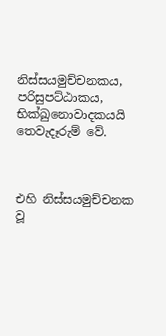නිස්සයමුච්චනකය, පරිසුපට්ඨාකය, භික්‍ඛුනොවාදකයයි තෙවැදෑරුම් වේ.



එහි නිස්සයමුච්චනක වූ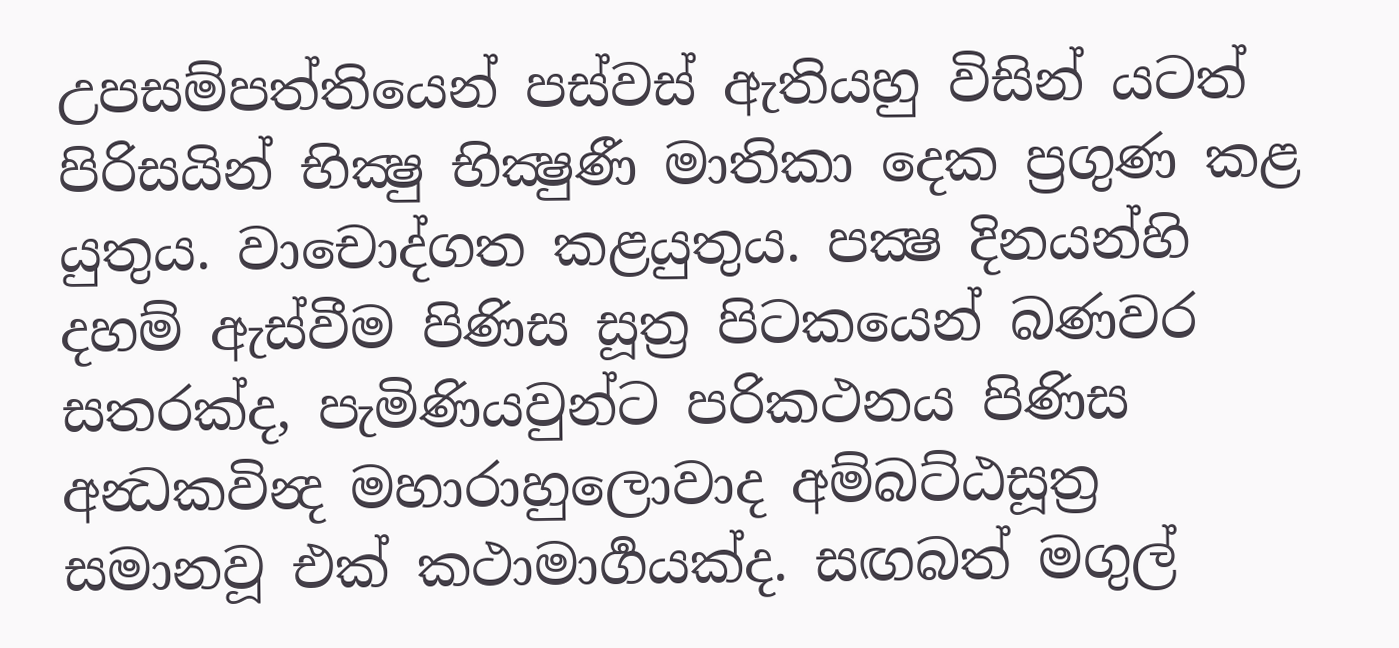උපසම්පත්තියෙන් පස්වස් ඇතියහු විසින් යටත් පිරිසයින් භික්‍ෂු භික්‍ෂුණී මාතිකා දෙක ප්‍රගුණ කළ යුතුය. වාචොද්ගත කළයුතුය. පක්‍ෂ දිනයන්හි දහම් ඇස්වීම පිණිස සූත්‍ර පිටකයෙන් බණවර සතරක්ද, පැමිණියවුන්ට පරිකථනය පිණිස අන්‍ධකවින්‍ද මහාරාහුලොවාද අම්බට්ඨසූත්‍ර සමානවූ එක් කථාමාර්‍ගයක්ද. සඟබත් මගුල්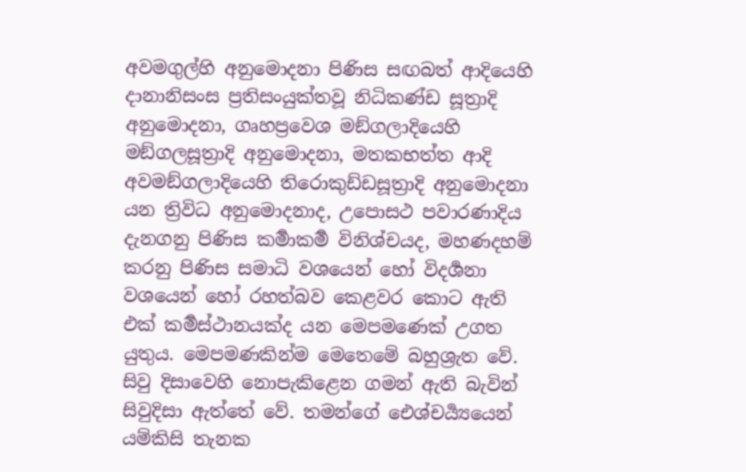අවමගුල්හි අනුමොදනා පිණිස සඟබත් ආදියෙහි දානානිසංස ප්‍රතිසංයුක්තවූ නිධිකණ්ඩ සූත්‍රාදි අනුමොදනා, ගෘහප්‍රවෙශ මඞ්ගලාදියෙහි මඞ්ගලසූත්‍රාදි අනුමොදනා, මතකභත්ත ආදි අවමඞ්ගලාදියෙහි තිරොකුඩ්ඩසූත්‍රාදි අනුමොදනා යන ත්‍රිවිධ අනුමොදනාද, උපොසථ පවාරණාදිය දැනගනු පිණිස කර්‍මාකර්‍ම විනිශ්චයද, මහණදහම් කරනු පිණිස සමාධි වශයෙන් හෝ විදර්‍ශනා වශයෙන් හෝ රහත්බව කෙළවර කොට ඇති එක් කර්‍මස්ථානයක්ද යන මෙපමණෙක් උගත යුතුය. මෙපමණකින්ම මෙතෙමේ බහුශ්‍රැත වේ. සිවු දිසාවෙහි නොපැකිළෙන ගමන් ඇති බැවින් සිවුදිසා ඇත්තේ වේ. තමන්ගේ ඓශ්චර්‍ය්‍යයෙන් යම්කිසි තැනක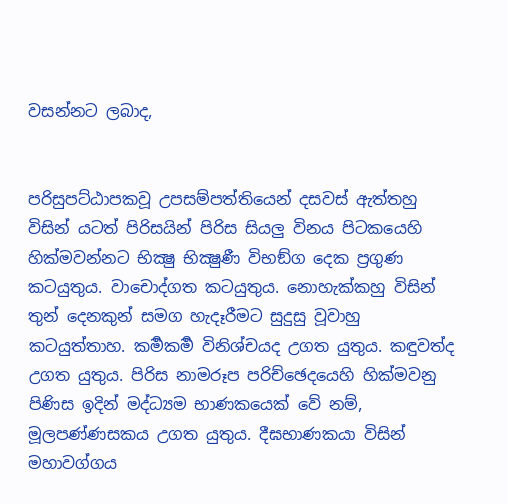වසන්නට ලබාද,


පරිසුපට්ඨාපකවූ උපසම්පත්තියෙන් දසවස් ඇත්තහු විසින් යටත් පිරිසයින් පිරිස සියලු විනය පිටකයෙහි හික්මවන්නට භික්‍ෂු භික්‍ෂුණී විභඞ්ග දෙක ප්‍රගුණ කටයුතුය. වාචොද්ගත කටයුතුය. නොහැක්කහු විසින් තුන් දෙනකුන් සමග හැදෑරීමට සුදුසු වූවාහු කටයුත්තාහ. කර්‍මකර්‍ම විනිශ්චයද උගත යුතුය. කඳුවත්ද උගත යුතුය. පිරිස නාමරූප පරිච්ඡෙදයෙහි හික්මවනු පිණිස ඉදින් මද්ධ්‍යම භාණකයෙක් වේ නම්, මූලපණ්ණසකය උගත යුතුය. දීඝභාණකයා විසින් මහාවග්ගය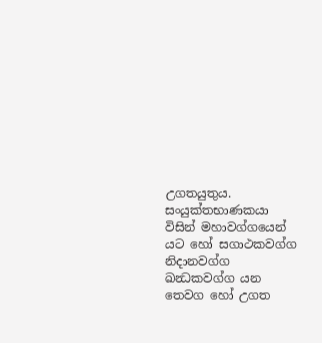උගතයුතුය. සංයුක්තභාණකයා විසින් මහාවග්ගයෙන් යට හෝ සගාථකවග්ග නිදානවග්ග ඛන්‍ධකවග්ග යන තෙවග හෝ උගත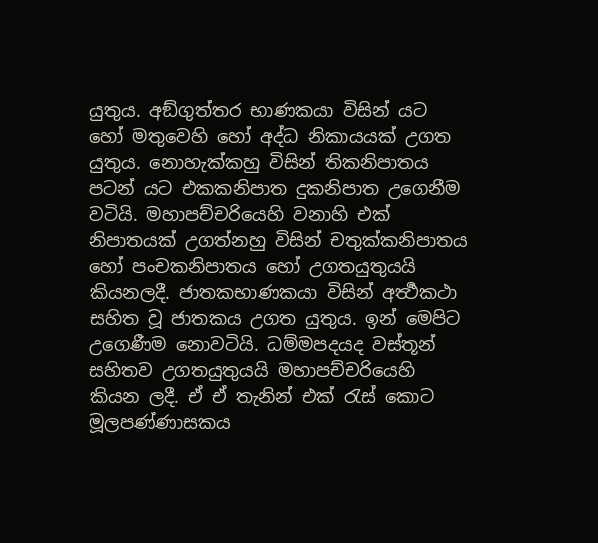යුතුය. අඞ්ගුත්තර භාණකයා විසින් යට හෝ මතුවෙහි හෝ අද්ධ නිකායයක් උගත යුතුය. නොහැක්කහු විසින් තිකනිපාතය පටන් යට එකකනිපාත දුකනිපාත උගෙනීම වටියි. මහාපච්චරියෙහි වනාහි එක් නිපාතයක් උගත්නහු විසින් චතුක්කනිපාතය හෝ පංචකනිපාතය හෝ උගතයුතුයයි කියනලදී. ජාතකභාණකයා විසින් අර්‍ත්‍ථකථා සහිත වූ ජාතකය උගත යුතුය. ඉන් මෙපිට උගෙණීම නොවටියි. ධම්මපදයද වස්තූන් සහිතව උගතයුතුයයි මහාපච්චරියෙහි කියන ලදී. ඒ ඒ තැනින් එක් රැස් කොට මූලපණ්ණාසකය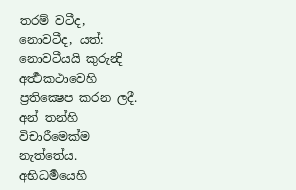තරම් වටීද, නොවටීද, යත්: නොවටීයයි කුරුන්‍දි අර්‍ත්‍ථකථාවෙහි ප්‍රතික්‍ෂෙප කරන ලදී. අන් තන්හි විචාරීමෙක්ම නැත්තේය. අභිධර්‍මයෙහි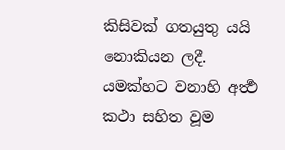කිසිවක් ගතයුතු යයි නොකියන ලදී. යමක්හට වනාහි අර්‍ත්‍ථ කථා සහිත වූම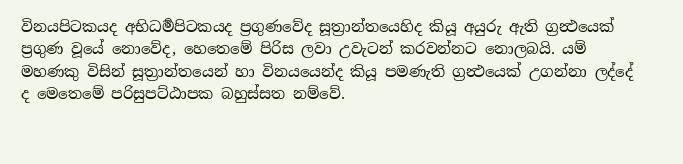විනයපිටකයද අභිධර්‍මපිටකයද ප්‍රගුණවේද සූත්‍රාන්තයෙහිද කියූ අයුරු ඇති ග්‍රන්‍ථයෙක් ප්‍රගුණ වූයේ නොවේද, හෙතෙමේ පිරිස ලවා උවැටන් කරවන්නට නොලබයි. යම් මහණකු විසින් සූත්‍රාන්තයෙන් හා විනයයෙන්ද කියූ පමණැති ග්‍රන්‍ථයෙක් උගන්නා ලද්දේ ද මෙතෙමේ පරිසුපට්ඨාපක බහුස්සත නම්වේ.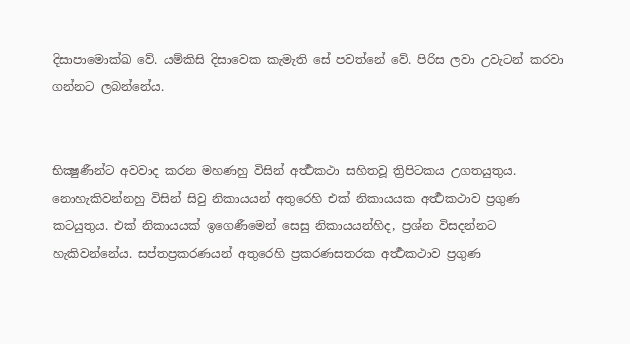දිසාපාමොක්‍ඛ වේ. යම්කිසි දිසාවෙක කැමැති සේ පවත්නේ වේ. පිරිස ලවා උවැටන් කරවා ගන්නට ලබන්නේය.


භික්‍ෂුණීන්ට අවවාද කරන මහණහු විසින් අර්‍ත්‍ථකථා සහිතවූ ත්‍රිපිටකය උගතයුතුය. නොහැකිවන්නහු විසින් සිවු නිකායයන් අතුරෙහි එක් නිකායයක අර්‍ත්‍ථකථාව ප්‍රගුණ කටයුතුය. එක් නිකායයක් ඉගෙණීමෙන් සෙසු නිකායයන්හිද, ප්‍රශ්න විසදන්නට හැකිවන්නේය. සප්තප්‍රකරණයන් අතුරෙහි ප්‍රකරණසතරක අර්‍ත්‍ථකථාව ප්‍රගුණ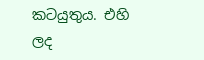කටයුතුය. එහි ලද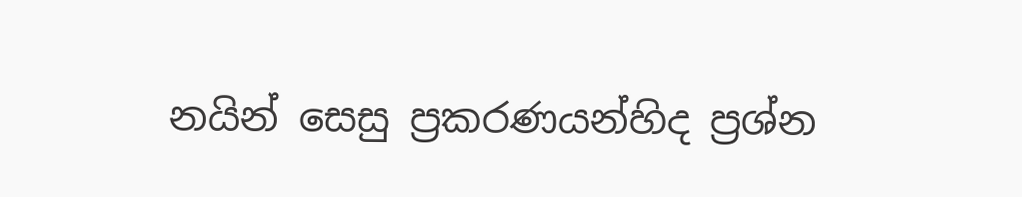නයින් සෙසු ප්‍රකරණයන්හිද ප්‍රශ්න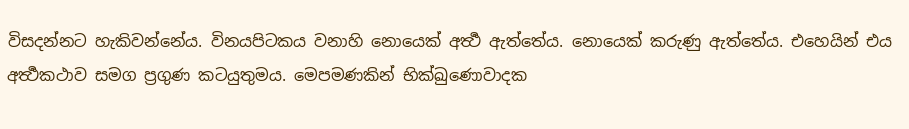විසදන්නට හැකිවන්නේය. විනයපිටකය වනාහි නොයෙක් අර්‍ත්‍ථ ඇත්තේය. නොයෙක් කරුණු ඇත්තේය. එහෙයින් එය අර්‍ත්‍ථකථාව සමග ප්‍රගුණ කටයුතුමය. මෙපමණකින් භික්‍ඛුණොවාදක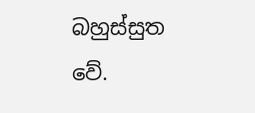බහුස්සුත වේ.